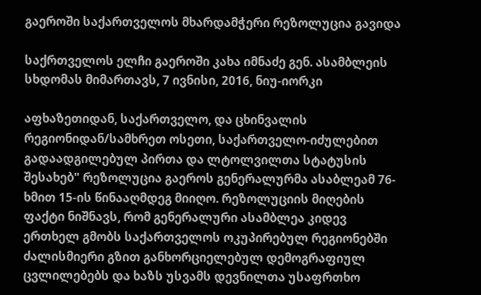გაეროში საქართველოს მხარდამჭერი რეზოლუცია გავიდა

საქრთველოს ელჩი გაეროში კახა იმნაძე გენ. ასამბლეის სხდომას მიმართავს, 7 ივნისი, 2016, ნიუ-იორკი

აფხაზეთიდან, საქართველო, და ცხინვალის რეგიონიდან/სამხრეთ ოსეთი, საქართველო-იძულებით გადაადგილებულ პირთა და ლტოლვილთა სტატუსის შესახებ" რეზოლუცია გაეროს გენერალურმა ასაბლეამ 76-ხმით 15-ის წინააღმდეგ მიიღო. რეზოლუციის მიღების ფაქტი ნიშნავს, რომ გენერალური ასამბლეა კიდევ ერთხელ გმობს საქართველოს ოკუპირებულ რეგიონებში ძალისმიერი გზით განხორციელებულ დემოგრაფიულ ცვლილებებს და ხაზს უსვამს დევნილთა უსაფრთხო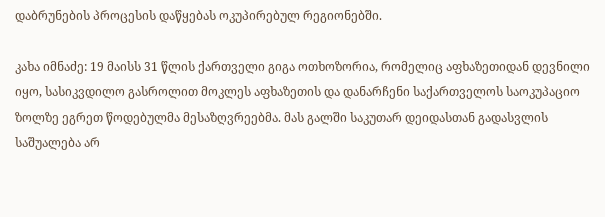დაბრუნების პროცესის დაწყებას ოკუპირებულ რეგიონებში.

კახა იმნაძე: 19 მაისს 31 წლის ქართველი გიგა ოთხოზორია, რომელიც აფხაზეთიდან დევნილი იყო, სასიკვდილო გასროლით მოკლეს აფხაზეთის და დანარჩენი საქართველოს საოკუპაციო ზოლზე ეგრეთ წოდებულმა მესაზღვრეებმა. მას გალში საკუთარ დეიდასთან გადასვლის საშუალება არ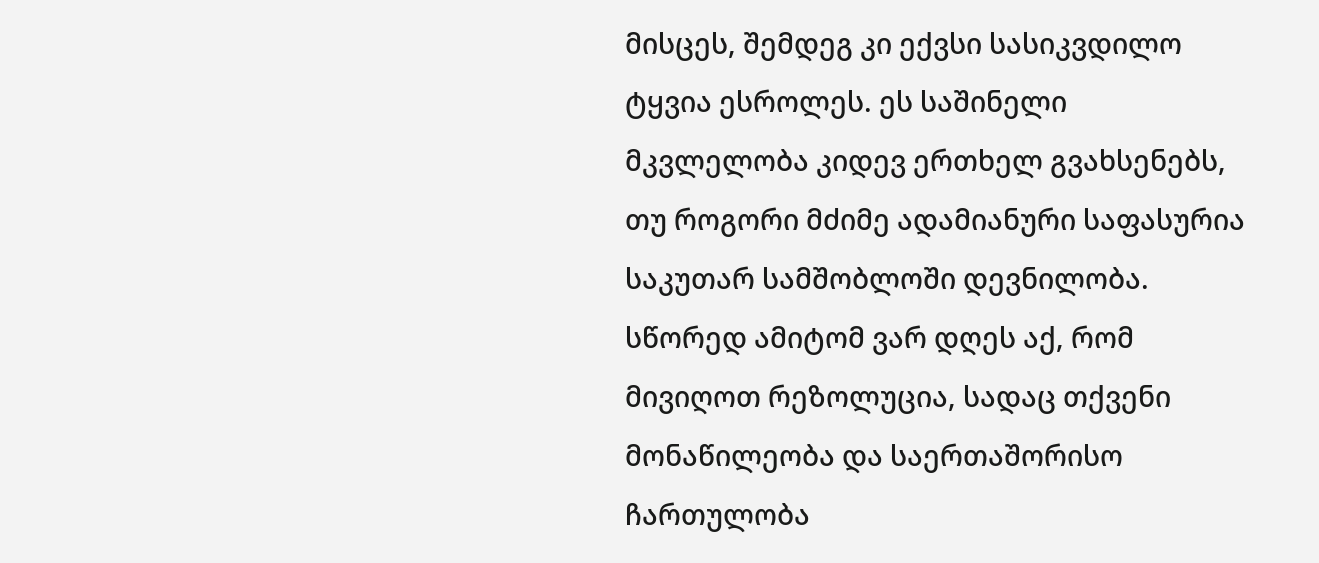მისცეს, შემდეგ კი ექვსი სასიკვდილო ტყვია ესროლეს. ეს საშინელი მკვლელობა კიდევ ერთხელ გვახსენებს, თუ როგორი მძიმე ადამიანური საფასურია საკუთარ სამშობლოში დევნილობა. სწორედ ამიტომ ვარ დღეს აქ, რომ მივიღოთ რეზოლუცია, სადაც თქვენი მონაწილეობა და საერთაშორისო ჩართულობა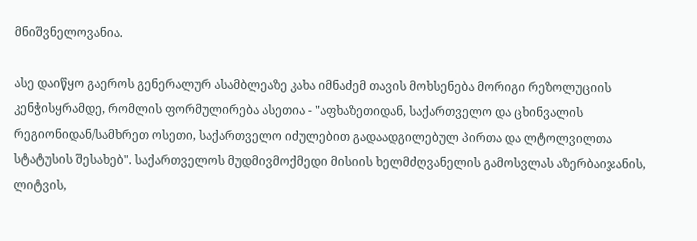მნიშვნელოვანია.

ასე დაიწყო გაეროს გენერალურ ასამბლეაზე კახა იმნაძემ თავის მოხსენება მორიგი რეზოლუციის კენჭისყრამდე, რომლის ფორმულირება ასეთია - "აფხაზეთიდან, საქართველო და ცხინვალის რეგიონიდან/სამხრეთ ოსეთი, საქართველო იძულებით გადაადგილებულ პირთა და ლტოლვილთა სტატუსის შესახებ". საქართველოს მუდმივმოქმედი მისიის ხელმძღვანელის გამოსვლას აზერბაიჯანის, ლიტვის,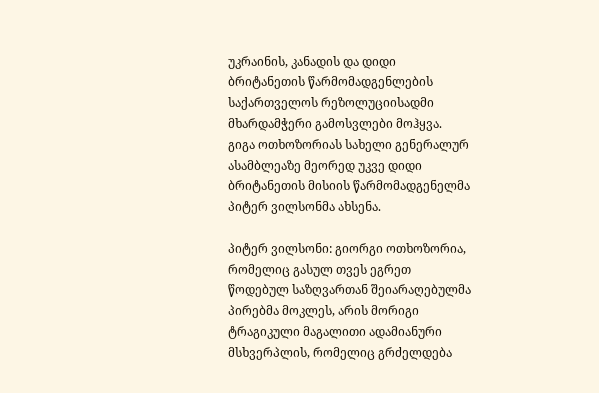უკრაინის, კანადის და დიდი ბრიტანეთის წარმომადგენლების საქართველოს რეზოლუციისადმი მხარდამჭერი გამოსვლები მოჰყვა. გიგა ოთხოზორიას სახელი გენერალურ ასამბლეაზე მეორედ უკვე დიდი ბრიტანეთის მისიის წარმომადგენელმა პიტერ ვილსონმა ახსენა.

პიტერ ვილსონი: გიორგი ოთხოზორია, რომელიც გასულ თვეს ეგრეთ წოდებულ საზღვართან შეიარაღებულმა პირებმა მოკლეს, არის მორიგი ტრაგიკული მაგალითი ადამიანური მსხვერპლის, რომელიც გრძელდება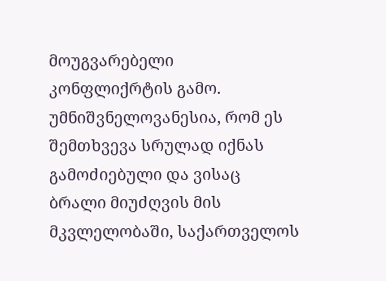მოუგვარებელი კონფლიქრტის გამო. უმნიშვნელოვანესია, რომ ეს შემთხვევა სრულად იქნას გამოძიებული და ვისაც ბრალი მიუძღვის მის მკვლელობაში, საქართველოს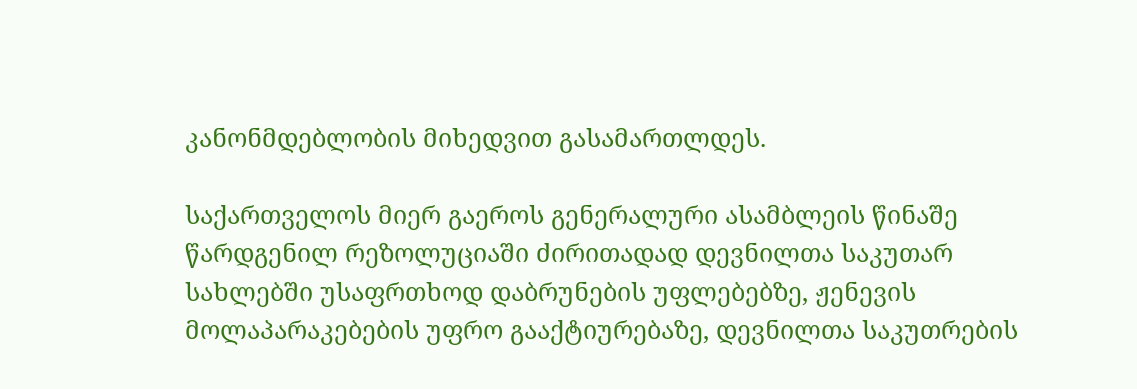კანონმდებლობის მიხედვით გასამართლდეს.

საქართველოს მიერ გაეროს გენერალური ასამბლეის წინაშე წარდგენილ რეზოლუციაში ძირითადად დევნილთა საკუთარ სახლებში უსაფრთხოდ დაბრუნების უფლებებზე, ჟენევის მოლაპარაკებების უფრო გააქტიურებაზე, დევნილთა საკუთრების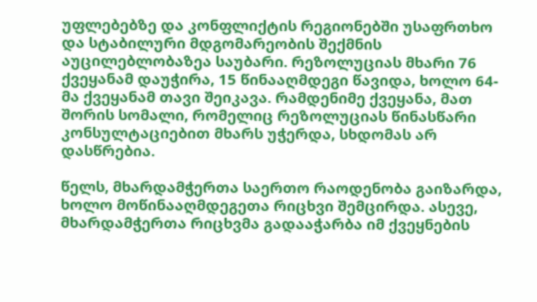უფლებებზე და კონფლიქტის რეგიონებში უსაფრთხო და სტაბილური მდგომარეობის შექმნის აუცილებლობაზეა საუბარი. რეზოლუციას მხარი 76 ქვეყანამ დაუჭირა, 15 წინააღმდეგი წავიდა, ხოლო 64-მა ქვეყანამ თავი შეიკავა. რამდენიმე ქვეყანა, მათ შორის სომალი, რომელიც რეზოლუციას წინასწარი კონსულტაციებით მხარს უჭერდა, სხდომას არ დასწრებია.

წელს, მხარდამჭერთა საერთო რაოდენობა გაიზარდა, ხოლო მოწინააღმდეგეთა რიცხვი შემცირდა. ასევე, მხარდამჭერთა რიცხვმა გადააჭარბა იმ ქვეყნების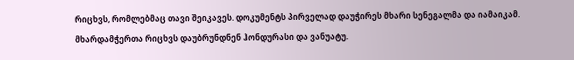რიცხვს, რომლებმაც თავი შეიკავეს. დოკუმენტს პირველად დაუჭირეს მხარი სენეგალმა და იამაიკამ. მხარდამჭერთა რიცხვს დაუბრუნდნენ ჰონდურასი და ვანუატუ.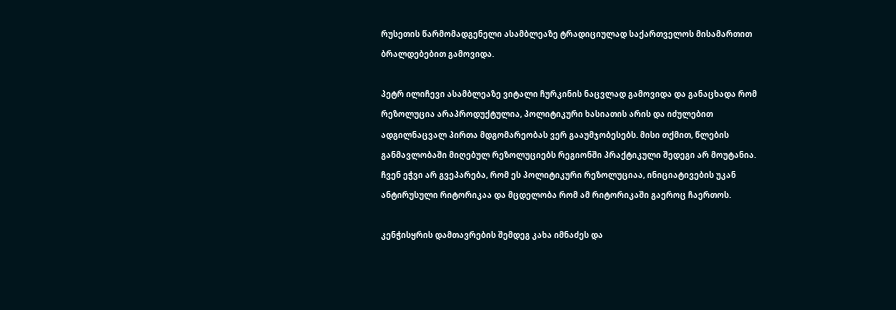რუსეთის წარმომადგენელი ასამბლეაზე ტრადიციულად საქართველოს მისამართით ბრალდებებით გამოვიდა.

პეტრ ილიჩევი ასამბლეაზე ვიტალი ჩურკინის ნაცვლად გამოვიდა და განაცხადა რომ რეზოლუცია არაპროდუქტულია, პოლიტიკური ხასიათის არის და იძულებით ადგილნაცვალ პირთა მდგომარეობას ვერ გააუმჯობესებს. მისი თქმით, წლების განმავლობაში მიღებულ რეზოლუციებს რეგიონში პრაქტიკული შედეგი არ მოუტანია. ჩვენ ეჭვი არ გვეპარება, რომ ეს პოლიტიკური რეზოლუციაა, ინიციატივების უკან ანტირუსული რიტორიკაა და მცდელობა რომ ამ რიტორიკაში გაეროც ჩაერთოს.

კენჭისყრის დამთავრების შემდეგ კახა იმნაძეს და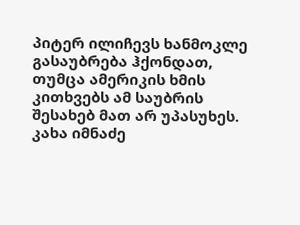პიტერ ილიჩევს ხანმოკლე გასაუბრება ჰქონდათ, თუმცა ამერიკის ხმის კითხვებს ამ საუბრის შესახებ მათ არ უპასუხეს. კახა იმნაძე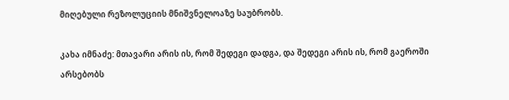მიღებული რეზოლუციის მნიშვნელოაზე საუბრობს.

კახა იმნაძე: მთავარი არის ის, რომ შედეგი დადგა, და შედეგი არის ის, რომ გაეროში არსებობს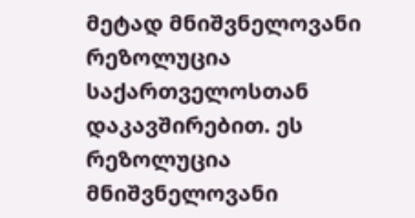მეტად მნიშვნელოვანი რეზოლუცია საქართველოსთან დაკავშირებით. ეს რეზოლუცია მნიშვნელოვანი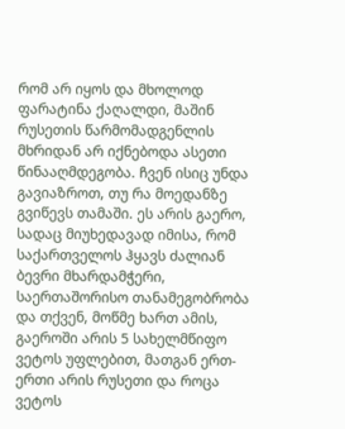რომ არ იყოს და მხოლოდ ფარატინა ქაღალდი, მაშინ რუსეთის წარმომადგენლის მხრიდან არ იქნებოდა ასეთი წინააღმდეგობა. ჩვენ ისიც უნდა გავიაზროთ, თუ რა მოედანზე გვიწევს თამაში. ეს არის გაერო, სადაც მიუხედავად იმისა, რომ საქართველოს ჰყავს ძალიან ბევრი მხარდამჭერი, საერთაშორისო თანამეგობრობა და თქვენ, მოწმე ხართ ამის, გაეროში არის 5 სახელმწიფო ვეტოს უფლებით, მათგან ერთ-ერთი არის რუსეთი და როცა ვეტოს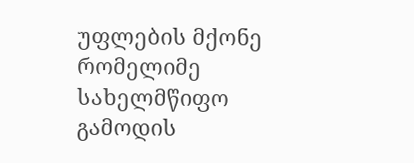უფლების მქონე რომელიმე სახელმწიფო გამოდის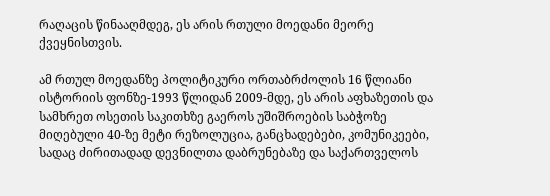რაღაცის წინააღმდეგ, ეს არის რთული მოედანი მეორე ქვეყნისთვის.

ამ რთულ მოედანზე პოლიტიკური ორთაბრძოლის 16 წლიანი ისტორიის ფონზე-1993 წლიდან 2009-მდე, ეს არის აფხაზეთის და სამხრეთ ოსეთის საკითხზე გაეროს უშიშროების საბჭოზე მიღებული 40-ზე მეტი რეზოლუცია, განცხადებები, კომუნიკეები, სადაც ძირითადად დევნილთა დაბრუნებაზე და საქართველოს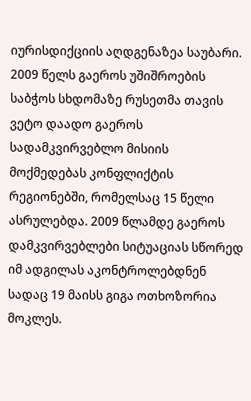იურისდიქციის აღდგენაზეა საუბარი. 2009 წელს გაეროს უშიშროების საბჭოს სხდომაზე რუსეთმა თავის ვეტო დაადო გაეროს სადამკვირვებლო მისიის მოქმედებას კონფლიქტის რეგიონებში, რომელსაც 15 წელი ასრულებდა. 2009 წლამდე გაეროს დამკვირვებლები სიტუაციას სწორედ იმ ადგილას აკონტროლებდნენ სადაც 19 მაისს გიგა ოთხოზორია მოკლეს.